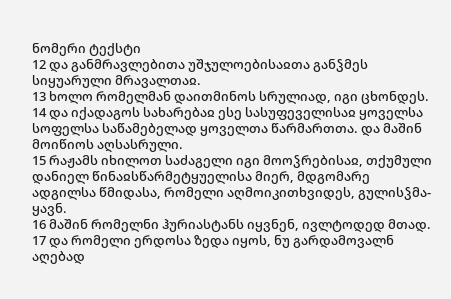ნომერი ტექსტი
12 და განმრავლებითა უშჯულოებისაჲთა განჴმეს სიყუარული მრავალთაჲ.
13 ხოლო რომელმან დაითმინოს სრულიად, იგი ცხონდეს.
14 და იქადაგოს სახარებაჲ ესე სასუფეველისაჲ ყოველსა სოფელსა საწამებელად ყოველთა წარმართთა. და მაშინ მოიწიოს აღსასრული.
15 რაჟამს იხილოთ საძაგელი იგი მოოჴრებისაჲ, თქუმული დანიელ წინაჲსწარმეტყუელისა მიერ, მდგომარე ადგილსა წმიდასა, რომელი აღმოიკითხვიდეს, გულისჴმა-ყავნ.
16 მაშინ რომელნი ჰურიასტანს იყვნენ, ივლტოდედ მთად.
17 და რომელი ერდოსა ზედა იყოს, ნუ გარდამოვალნ აღებად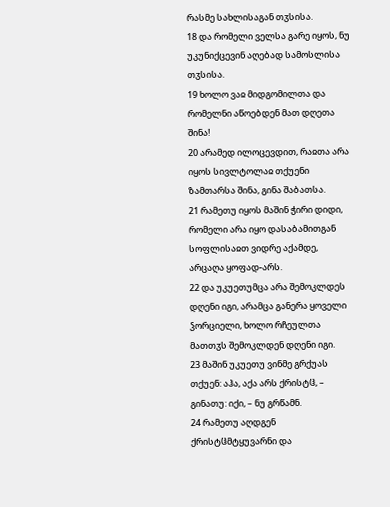რასმე სახლისაგან თჳსისა.
18 და რომელი ველსა გარე იყოს, ნუ უკუნიქცევინ აღებად სამოსლისა თჳსისა.
19 ხოლო ვაჲ მიდგომილთა და რომელნი აწოებდენ მათ დღეთა შინა!
20 არამედ ილოცევდით, რაჲთა არა იყოს სივლტოლაჲ თქუენი ზამთარსა შინა, გინა შაბათსა.
21 რამეთუ იყოს მაშინ ჭირი დიდი, რომელი არა იყო დასაბამითგან სოფლისაჲთ ვიდრე აქამდე, არცაღა ყოფად-არს.
22 და უკუეთუმცა არა შემოკლდეს დღენი იგი, არამცა განერა ყოველი ჴორციელი, ხოლო რჩეულთა მათთჳს შემოკლდენ დღენი იგი.
23 მაშინ უკუეთუ ვინმე გრქუას თქუენ: აჰა, აქა არს ქრისტჱ, – გინათუ: იქი, – ნუ გრწამნ.
24 რამეთუ აღდგენ ქრისტჱმტყუვარნი და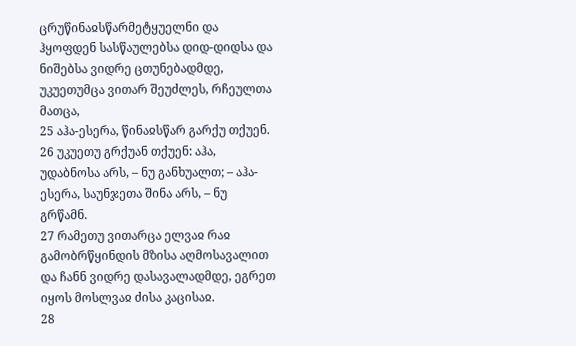ცრუწინაჲსწარმეტყუელნი და ჰყოფდენ სასწაულებსა დიდ-დიდსა და ნიშებსა ვიდრე ცთუნებადმდე, უკუეთუმცა ვითარ შეუძლეს, რჩეულთა მათცა,
25 აჰა-ესერა, წინაჲსწარ გარქუ თქუენ.
26 უკუეთუ გრქუან თქუენ: აჰა, უდაბნოსა არს, – ნუ განხუალთ; – აჰა-ესერა, საუნჯეთა შინა არს, – ნუ გრწამნ.
27 რამეთუ ვითარცა ელვაჲ რაჲ გამობრწყინდის მზისა აღმოსავალით და ჩანნ ვიდრე დასავალადმდე, ეგრეთ იყოს მოსლვაჲ ძისა კაცისაჲ.
28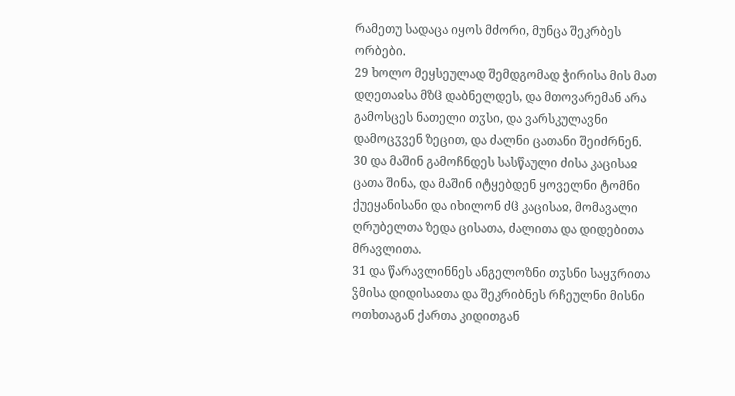რამეთუ სადაცა იყოს მძორი, მუნცა შეკრბეს ორბები.
29 ხოლო მეყსეულად შემდგომად ჭირისა მის მათ დღეთაჲსა მზჱ დაბნელდეს, და მთოვარემან არა გამოსცეს ნათელი თჳსი, და ვარსკულავნი დამოცჳვენ ზეცით, და ძალნი ცათანი შეიძრნენ.
30 და მაშინ გამოჩნდეს სასწაული ძისა კაცისაჲ ცათა შინა, და მაშინ იტყებდენ ყოველნი ტომნი ქუეყანისანი და იხილონ ძჱ კაცისაჲ, მომავალი ღრუბელთა ზედა ცისათა, ძალითა და დიდებითა მრავლითა.
31 და წარავლინნეს ანგელოზნი თჳსნი საყჳრითა ჴმისა დიდისაჲთა და შეკრიბნეს რჩეულნი მისნი ოთხთაგან ქართა კიდითგან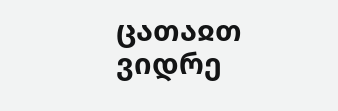ცათაჲთ ვიდრე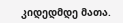კიდედმდე მათა.